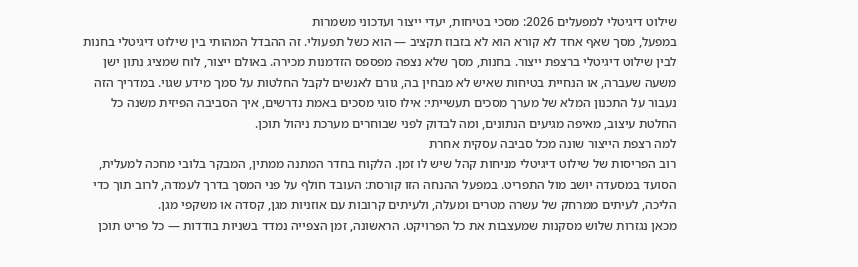שילוט דיגיטלי למפעלים 2026: מסכי בטיחות, יעדי ייצור ועדכוני משמרות
במפעל, מסך שאף אחד לא קורא הוא לא בזבוז תקציב — הוא כשל תפעולי. זה ההבדל המהותי בין שילוט דיגיטלי בחנות לבין שילוט דיגיטלי ברצפת ייצור. בחנות, מסך שלא נצפה מפספס הזדמנות מכירה. באולם ייצור, לוח שמציג נתון ישן משעה שעברה, או הנחיית בטיחות שאיש לא מבחין בה, גורם לאנשים לקבל החלטות על סמך מידע שגוי. במדריך הזה נעבור על התכנון המלא של מערך מסכים תעשייתי: אילו סוגי מסכים באמת נדרשים, איך הסביבה הפיזית משנה כל החלטת עיצוב, מאיפה מגיעים הנתונים, ומה לבדוק לפני שבוחרים מערכת ניהול תוכן.
למה רצפת הייצור שונה מכל סביבה עסקית אחרת
רוב הפריסות של שילוט דיגיטלי מניחות קהל שיש לו זמן. הלקוח בחדר המתנה ממתין, המבקר בלובי מחכה למעלית, הסועד במסעדה יושב מול התפריט. במפעל ההנחה הזו קורסת: העובד חולף על פני המסך בדרך לעמדה, לרוב תוך כדי הליכה, לעיתים ממרחק של עשרה מטרים ומעלה, ולעיתים קרובות עם אוזניות מגן, קסדה או משקפי מגן.
מכאן נגזרות שלוש מסקנות שמעצבות את כל הפרויקט. הראשונה, זמן הצפייה נמדד בשניות בודדות — כל פריט תוכן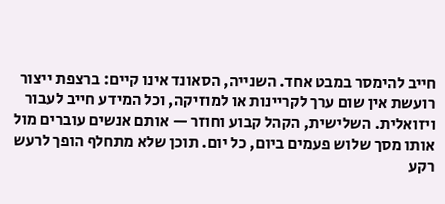חייב להימסר במבט אחד. השנייה, הסאונד אינו קיים: ברצפת ייצור רועשת אין שום ערך לקריינות או למוזיקה, וכל המידע חייב לעבור ויזואלית. השלישית, הקהל קבוע וחוזר — אותם אנשים עוברים מול אותו מסך שלוש פעמים ביום, כל יום. תוכן שלא מתחלף הופך לרעש רקע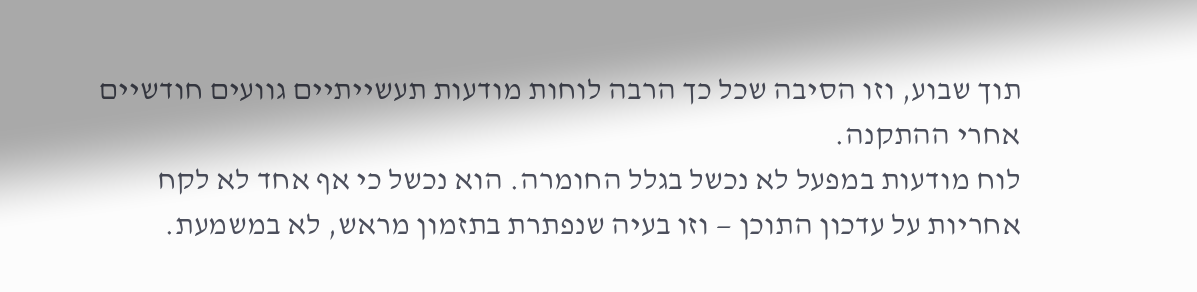תוך שבוע, וזו הסיבה שכל כך הרבה לוחות מודעות תעשייתיים גוועים חודשיים אחרי ההתקנה.
לוח מודעות במפעל לא נכשל בגלל החומרה. הוא נכשל כי אף אחד לא לקח אחריות על עדכון התוכן — וזו בעיה שנפתרת בתזמון מראש, לא במשמעת.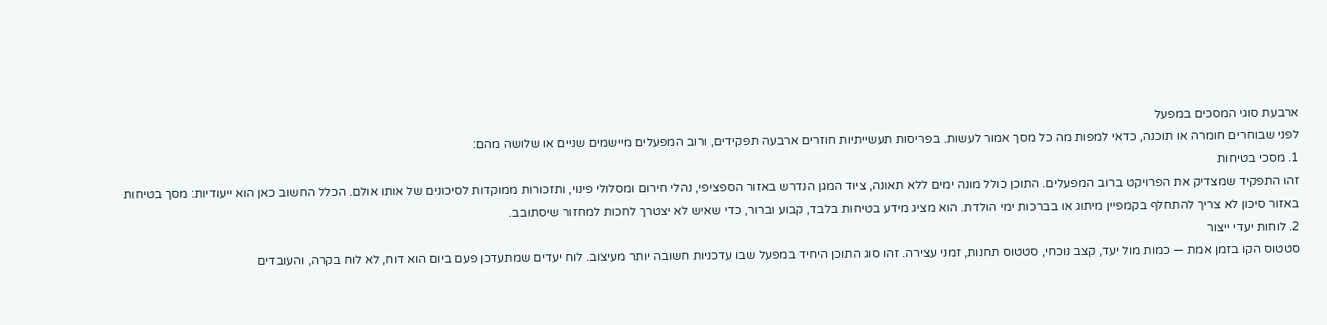ארבעת סוגי המסכים במפעל
לפני שבוחרים חומרה או תוכנה, כדאי למפות מה כל מסך אמור לעשות. בפריסות תעשייתיות חוזרים ארבעה תפקידים, ורוב המפעלים מיישמים שניים או שלושה מהם:
1. מסכי בטיחות
זהו התפקיד שמצדיק את הפרויקט ברוב המפעלים. התוכן כולל מונה ימים ללא תאונה, ציוד המגן הנדרש באזור הספציפי, נהלי חירום ומסלולי פינוי, ותזכורות ממוקדות לסיכונים של אותו אולם. הכלל החשוב כאן הוא ייעודיות: מסך בטיחות באזור סיכון לא צריך להתחלף בקמפיין מיתוג או בברכות ימי הולדת. הוא מציג מידע בטיחות בלבד, קבוע וברור, כדי שאיש לא יצטרך לחכות למחזור שיסתובב.
2. לוחות יעדי ייצור
סטטוס הקו בזמן אמת — כמות מול יעד, קצב נוכחי, סטטוס תחנות, זמני עצירה. זהו סוג התוכן היחיד במפעל שבו עדכניות חשובה יותר מעיצוב. לוח יעדים שמתעדכן פעם ביום הוא דוח, לא לוח בקרה, והעובדים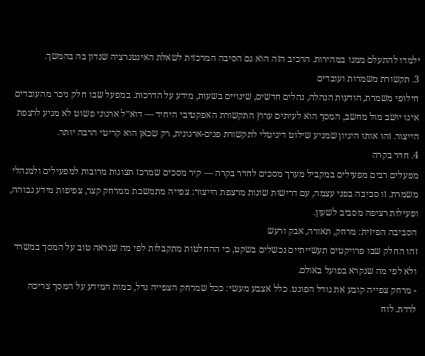ילמדו להתעלם ממנו במהירות. הרכיב הזה הוא גם הסיבה המרכזית לשאלת האינטגרציה שנדון בה בהמשך.
3. תקשורת משמרות ועובדים
חילופי משמרת, הודעות הנהלה, נהלים חדשים, שינויים בשעות, מידע על הדרכות. במפעל שבו חלק ניכר מהעובדים אינו יושב מול מחשב, המסך הוא לעיתים ערוץ התקשורת האפקטיבי היחיד — דוא״ל ארגוני פשוט לא מגיע לרצפת הייצור. זהו אותו היגיון שמניע שילוט דיגיטלי לתקשורת פנים-ארגונית, רק שכאן הוא קריטי הרבה יותר.
4. חדר בקרה
מפעלים רבים מפעילים במקביל מערך מסכים לחדר בקרה — קיר מסכים שמרכז תצוגות מרובות למפעילים ולמנהלי משמרת. זו סביבה בפני עצמה, עם דרישות שונות מרצפת הייצור: צפייה מתמשכת ממרחק קצר, צפיפות מידע גבוהה, ופעילות רציפה מסביב לשעון.
הסביבה הפיזית: מרחק, תאורה, אבק ורעש
זהו החלק שבו פרויקטים תעשייתיים נכשלים בשקט, כי ההחלטות מתקבלות לפי מה שנראה טוב על המסך במשרד ולא לפי מה שנקרא בפועל באולם.
- מרחק צפייה קובע את גודל הפונט. כלל אצבע מעשי: ככל שמרחק הצפייה גדל, כמות המידע על המסך צריכה לרדת. לוח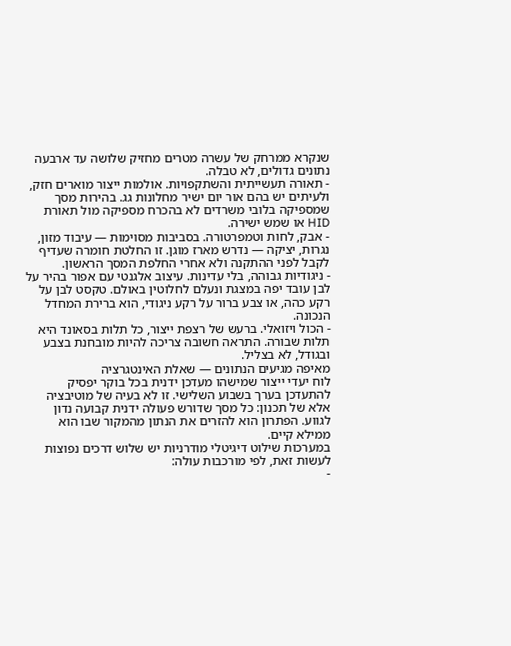שנקרא ממרחק של עשרה מטרים מחזיק שלושה עד ארבעה נתונים גדולים, לא טבלה.
- תאורה תעשייתית והשתקפויות. אולמות ייצור מוארים חזק, ולעיתים יש בהם אור יום ישיר מחלונות גג. בהירות מסך שמספיקה בלובי משרדים לא בהכרח מספיקה מול תאורת HID או שמש ישירה.
- אבק, לחות וטמפרטורה. בסביבות מסוימות — עיבוד מזון, נגרות, יציקה — נדרש מארז מוגן. זו החלטת חומרה שעדיף לקבל לפני ההתקנה ולא אחרי החלפת המסך הראשון.
- ניגודיות גבוהה, בלי עדינות. עיצוב אלגנטי עם אפור בהיר על לבן עובד יפה במצגת ונעלם לחלוטין באולם. טקסט לבן על רקע כהה, או צבע ברור על רקע ניגודי, הוא ברירת המחדל הנכונה.
- הכול ויזואלי. ברעש של רצפת ייצור, כל תלות בסאונד היא תלות שבורה. התראה חשובה צריכה להיות מובחנת בצבע ובגודל, לא בצליל.
מאיפה מגיעים הנתונים — שאלת האינטגרציה
לוח יעדי ייצור שמישהו מעדכן ידנית בכל בוקר יפסיק להתעדכן בערך בשבוע השלישי. זו לא בעיה של מוטיבציה אלא של תכנון: כל מסך שדורש פעולה ידנית קבועה נדון לגווע. הפתרון הוא להזרים את הנתון מהמקור שבו הוא ממילא קיים.
במערכות שילוט דיגיטלי מודרניות יש שלוש דרכים נפוצות לעשות זאת, לפי מורכבות עולה:
-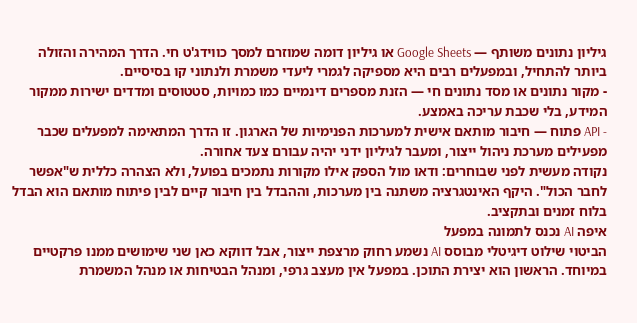גיליון נתונים משותף — Google Sheets או גיליון דומה שמוזרם למסך כווידג'ט חי. הדרך המהירה והזולה ביותר להתחיל, ובמפעלים רבים היא מספיקה לגמרי ליעדי משמרת ולנתוני קו בסיסיים.
- מקור נתונים או מסד נתונים חי — הזנת מספרים דינמיים כמו כמויות, סטטוסים ומדדים ישירות ממקור המידע, בלי שכבת עריכה באמצע.
- API פתוח — חיבור מותאם אישית למערכות הפנימיות של הארגון. זו הדרך המתאימה למפעלים שכבר מפעילים מערכת ניהול ייצור, ומעבר לגיליון ידני יהיה עבורם צעד אחורה.
נקודה מעשית לפני שבוחרים: ודאו מול הספק אילו מקורות נתמכים בפועל, ולא הצהרה כללית ש"אפשר לחבר הכול". היקף האינטגרציה משתנה בין מערכות, וההבדל בין חיבור קיים לבין פיתוח מותאם הוא הבדל בלוח זמנים ובתקציב.
איפה AI נכנס לתמונה במפעל
הביטוי שילוט דיגיטלי מבוסס AI נשמע רחוק מרצפת ייצור, אבל דווקא כאן שני שימושים ממנו פרקטיים במיוחד. הראשון הוא יצירת התוכן. במפעל אין מעצב גרפי, ומנהל הבטיחות או מנהל המשמרת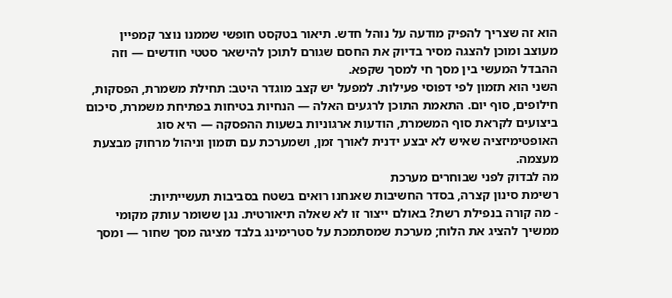הוא זה שצריך להפיק מודעה על נוהל חדש. תיאור בטקסט חופשי שממנו נוצר קמפיין מעוצב ומוכן להצגה מסיר בדיוק את החסם שגורם לתוכן להישאר סטטי חודשים — וזה ההבדל המעשי בין מסך חי למסך שקפא.
השני הוא תזמון לפי דפוסי פעילות. למפעל יש קצב מוגדר היטב: תחילת משמרת, הפסקות, חילופים, סוף יום. התאמת התוכן לרגעים האלה — הנחיות בטיחות בפתיחת משמרת, סיכום ביצועים לקראת סוף המשמרת, הודעות ארגוניות בשעות ההפסקה — היא סוג האופטימיזציה שאיש לא יבצע ידנית לאורך זמן, ושמערכת עם תזמון וניהול מרחוק מבצעת מעצמה.
מה לבדוק לפני שבוחרים מערכת
רשימת סינון קצרה, בסדר החשיבות שאנחנו רואים בשטח בסביבות תעשייתיות:
- מה קורה בנפילת רשת? באולם ייצור זו לא שאלה תיאורטית. נגן ששומר עותק מקומי ממשיך להציג את הלוח; מערכת שמסתמכת על סטרימינג בלבד מציגה מסך שחור — ומסך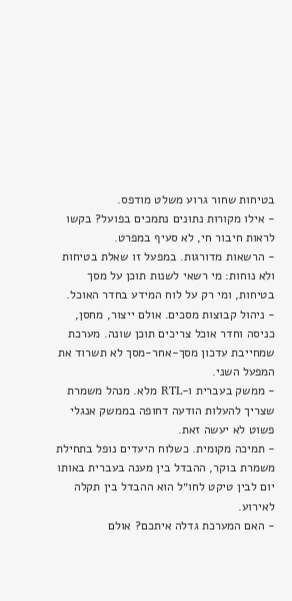בטיחות שחור גרוע משלט מודפס.
- אילו מקורות נתונים נתמכים בפועל? בקשו לראות חיבור חי, לא סעיף במפרט.
- הרשאות מדורגות. במפעל זו שאלת בטיחות ולא נוחות: מי רשאי לשנות תוכן על מסך בטיחות, ומי רק על לוח המידע בחדר האוכל.
- ניהול קבוצות מסכים. אולם ייצור, מחסן, כניסה וחדר אוכל צריכים תוכן שונה. מערכת שמחייבת עדכון מסך-אחר-מסך לא תשרוד את המפעל השני.
- ממשק בעברית ו-RTL מלא. מנהל משמרת שצריך להעלות הודעה דחופה בממשק אנגלי פשוט לא יעשה זאת.
- תמיכה מקומית. כשלוח היעדים נופל בתחילת משמרת בוקר, ההבדל בין מענה בעברית באותו יום לבין טיקט לחו״ל הוא ההבדל בין תקלה לאירוע.
- האם המערכת גדלה איתכם? אולם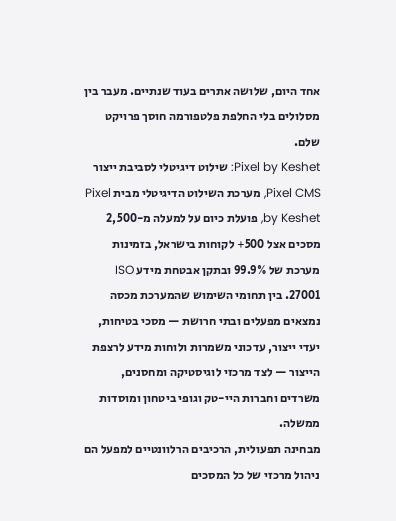אחד היום, שלושה אתרים בעוד שנתיים. מעבר בין מסלולים בלי החלפת פלטפורמה חוסך פרויקט שלם.
Pixel by Keshet: שילוט דיגיטלי לסביבת ייצור
Pixel CMS, מערכת השילוט הדיגיטלי מבית Pixel by Keshet, פועלת כיום על למעלה מ-2,500 מסכים אצל 500+ לקוחות בישראל, בזמינות מערכת של 99.9% ובתקן אבטחת מידע ISO 27001. בין תחומי השימוש שהמערכת מכסה נמצאים מפעלים ובתי חרושת — מסכי בטיחות, יעדי ייצור, עדכוני משמרות ולוחות מידע לרצפת הייצור — לצד מרכזי לוגיסטיקה ומחסנים, משרדים וחברות היי-טק וגופי ביטחון ומוסדות ממשלה.
מבחינה תפעולית, הרכיבים הרלוונטיים למפעל הם ניהול מרכזי של כל המסכים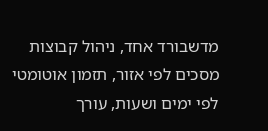מדשבורד אחד, ניהול קבוצות מסכים לפי אזור, תזמון אוטומטי לפי ימים ושעות, עורך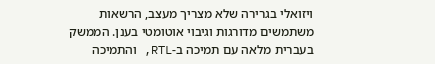ויזואלי בגרירה שלא מצריך מעצב, הרשאות משתמשים מדורגות וגיבוי אוטומטי בענן. הממשק בעברית מלאה עם תמיכה ב-RTL, והתמיכה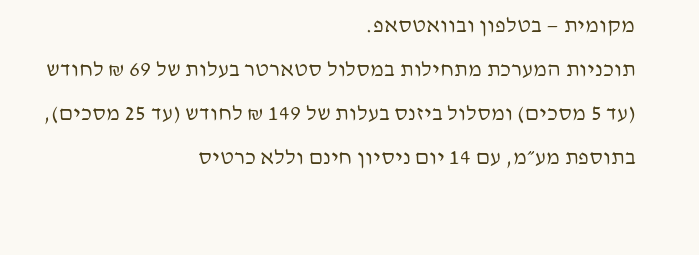מקומית — בטלפון ובוואטסאפ.
תוכניות המערכת מתחילות במסלול סטארטר בעלות של 69 ₪ לחודש (עד 5 מסכים) ומסלול ביזנס בעלות של 149 ₪ לחודש (עד 25 מסכים), בתוספת מע״מ, עם 14 יום ניסיון חינם וללא כרטיס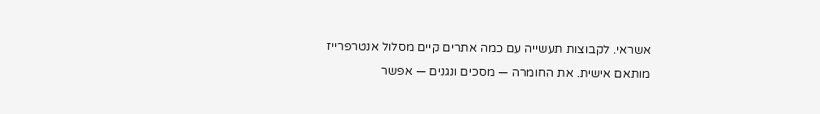אשראי. לקבוצות תעשייה עם כמה אתרים קיים מסלול אנטרפרייז מותאם אישית. את החומרה — מסכים ונגנים — אפשר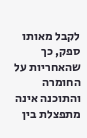לקבל מאותו ספק, כך שהאחריות על החומרה והתוכנה אינה מתפצלת בין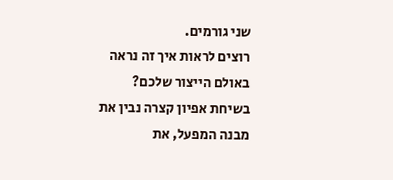שני גורמים.
רוצים לראות איך זה נראה באולם הייצור שלכם?
בשיחת אפיון קצרה נבין את מבנה המפעל, את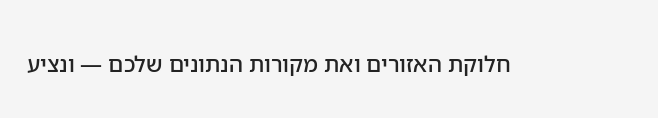חלוקת האזורים ואת מקורות הנתונים שלכם — ונציע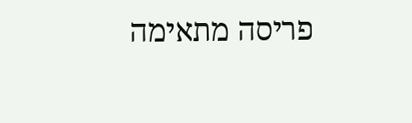פריסה מתאימה